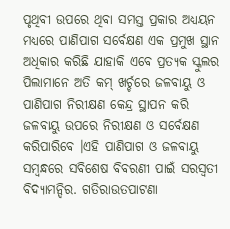ପୃଥିବୀ ଉପରେ ଥିବା ସମସ୍ତ ପ୍ରକାର ଅଧ୍ୟୟନ ମଧ୍ୟରେ ପାଣିପାଗ ସର୍ବେକ୍ଷଣ ଏକ ପ୍ରମୁଖ ସ୍ଥାନ ଅଧିକାର କରିଛି ଯାହାକି ଏବେ ପ୍ରତ୍ୟକ ସ୍କୁଲର ପିଲାମାନେ ଅତି କମ୍ ଖର୍ଚ୍ଚରେ ଜଳବାୟୁ ଓ ପାଣିପାଗ ନିରୀକ୍ଷଣ କେନ୍ଦ୍ର ସ୍ଥାପନ କରି ଜଳବାୟୁ ଉପରେ ନିରୀକ୍ଷଣ ଓ ସର୍ବେକ୍ଷଣ କରିପାରିବେ ।ଏହି ପାଣିପାଗ ଓ ଜଳବାୟୁ ସମ୍ବନ୍ଧରେ ସବିଶେଷ ବିବରଣୀ ପାଇଁ ସରସ୍ଵତୀ ବିଦ୍ୟାମନ୍ଦିର. ଗତିରାଉତପାଟଣା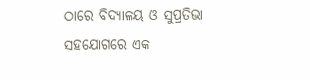ଠାରେ ବିଦ୍ୟାଳୟ ଓ ସୁପ୍ରତିଭା ସହଯୋଗରେ ଏକ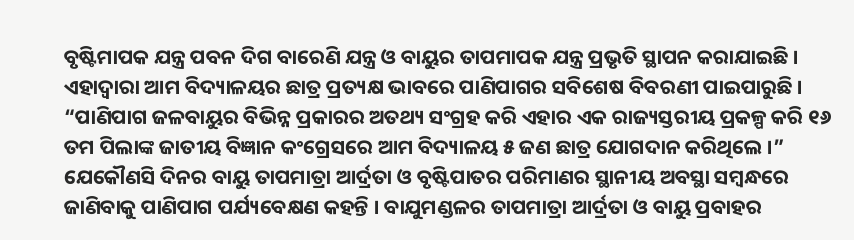ବୃଷ୍ଟିମାପକ ଯନ୍ତ୍ର ପବନ ଦିଗ ବାରେଣି ଯନ୍ତ୍ର ଓ ବାୟୁର ତାପମାପକ ଯନ୍ତ୍ର ପ୍ରଭୃତି ସ୍ଥାପନ କରାଯାଇଛି । ଏହାଦ୍ଵାରା ଆମ ବିଦ୍ୟାଳୟର ଛାତ୍ର ପ୍ରତ୍ୟକ୍ଷ ଭାବରେ ପାଣିପାଗର ସବିଶେଷ ବିବରଣୀ ପାଇପାରୁଛି । “ପାଣିପାଗ ଜଳବାୟୁର ବିଭିନ୍ନ ପ୍ରକାରର ଅତଥ୍ୟ ସଂଗ୍ରହ କରି ଏହାର ଏକ ରାଜ୍ୟସ୍ତରୀୟ ପ୍ରକଳ୍ପ କରି ୧୬ ତମ ପିଲାଙ୍କ ଜାତୀୟ ବିଜ୍ଞାନ କଂଗ୍ରେସରେ ଆମ ବିଦ୍ୟାଳୟ ୫ ଜଣ ଛାତ୍ର ଯୋଗଦାନ କରିଥିଲେ ।”
ଯେକୌଣସି ଦିନର ବାୟୁ ତାପମାତ୍ରା ଆର୍ଦ୍ରତା ଓ ବୃଷ୍ଟିପାତର ପରିମାଣର ସ୍ଥାନୀୟ ଅବସ୍ଥା ସମ୍ବନ୍ଧରେ ଜାଣିବାକୁ ପାଣିପାଗ ପର୍ଯ୍ୟବେକ୍ଷଣ କହନ୍ତି । ବାଯୁମଣ୍ଡଳର ତାପମାତ୍ରା ଆର୍ଦ୍ରତା ଓ ବାୟୁ ପ୍ରବାହର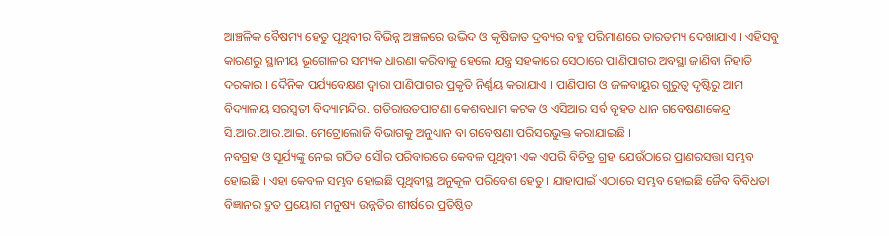ଆଞ୍ଚଳିକ ବୈଷମ୍ୟ ହେତୁ ପୃଥିବୀର ବିଭିନ୍ନ ଅଞ୍ଚଳରେ ଉଦ୍ଭିଦ ଓ କୃଷିଜାତ ଦ୍ରବ୍ୟର ବହୁ ପରିମାଣରେ ତାରତମ୍ୟ ଦେଖାଯାଏ । ଏହିସବୁ କାରଣରୁ ସ୍ଥାନୀୟ ଭୂଗୋଳର ସମ୍ୟକ ଧାରଣା କରିବାକୁ ହେଲେ ଯନ୍ତ୍ର ସହକାରେ ସେଠାରେ ପାଣିପାଗର ଅବସ୍ଥା ଜାଣିବା ନିହାତି ଦରକାର । ଦୈନିକ ପର୍ଯ୍ୟବେକ୍ଷଣ ଦ୍ଵାରା ପାଣିପାଗର ପ୍ରକୃତି ନିର୍ଣ୍ଣୟ କରାଯାଏ । ପାଣିପାଗ ଓ ଜଳବାୟୁର ଗୁରୁତ୍ଵ ଦୃଷ୍ଟିରୁ ଆମ ବିଦ୍ୟାଳୟ ସରସ୍ଵତୀ ବିଦ୍ୟାମନ୍ଦିର. ଗତିରାଉତପାଟଣା କେଶବଧାମ କଟକ ଓ ଏସିଆର ସର୍ବ ବୃହତ ଧାନ ଗବେଷଣାକେନ୍ଦ୍ର ସି.ଆର.ଆର.ଆଇ. ମେଟ୍ରୋଲୋଜି ବିଭାଗକୁ ଅନୁଧ୍ୟାନ ବା ଗବେଷଣା ପରିସରଭୁକ୍ତ କରାଯାଇଛି ।
ନବଗ୍ରହ ଓ ସୂର୍ଯ୍ୟଙ୍କୁ ନେଇ ଗଠିତ ସୌର ପରିବାରରେ କେବଳ ପୃଥିବୀ ଏକ ଏପରି ବିଚିତ୍ର ଗ୍ରହ ଯେଉଁଠାରେ ପ୍ରାଣରସତ୍ତା ସମ୍ଭବ ହୋଇଛି । ଏହା କେବଳ ସମ୍ଭବ ହୋଇଛି ପୃଥିବୀସ୍ଥ ଅନୁକୂଳ ପରିବେଶ ହେତୁ । ଯାହାପାଇଁ ଏଠାରେ ସମ୍ଭବ ହୋଇଛି ଜୈବ ବିବିଧତା ବିଜ୍ଞାନର ଦ୍ରୁତ ପ୍ରୟୋଗ ମନୁଷ୍ୟ ଉନ୍ନତିର ଶୀର୍ଷରେ ପ୍ରତିଷ୍ଠିତ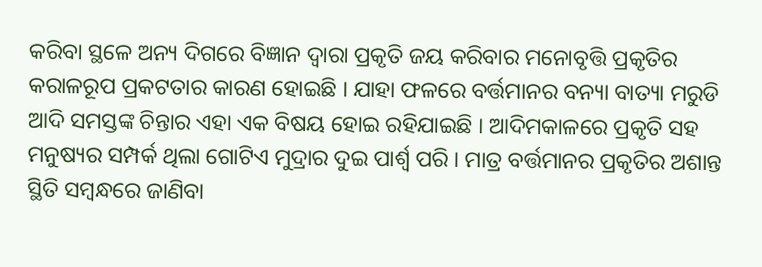କରିବା ସ୍ଥଳେ ଅନ୍ୟ ଦିଗରେ ବିଜ୍ଞାନ ଦ୍ଵାରା ପ୍ରକୃତି ଜୟ କରିବାର ମନୋବୃତ୍ତି ପ୍ରକୃତିର କରାଳରୂପ ପ୍ରକଟତାର କାରଣ ହୋଇଛି । ଯାହା ଫଳରେ ବର୍ତ୍ତମାନର ବନ୍ୟା ବାତ୍ୟା ମରୁଡି ଆଦି ସମସ୍ତଙ୍କ ଚିନ୍ତାର ଏହା ଏକ ବିଷୟ ହୋଇ ରହିଯାଇଛି । ଆଦିମକାଳରେ ପ୍ରକୃତି ସହ ମନୁଷ୍ୟର ସମ୍ପର୍କ ଥିଲା ଗୋଟିଏ ମୁଦ୍ରାର ଦୁଇ ପାର୍ଶ୍ଵ ପରି । ମାତ୍ର ବର୍ତ୍ତମାନର ପ୍ରକୃତିର ଅଶାନ୍ତ ସ୍ଥିତି ସମ୍ବନ୍ଧରେ ଜାଣିବା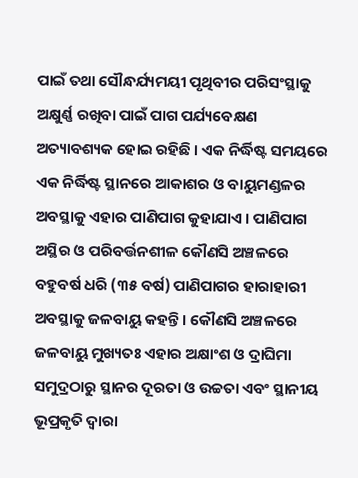ପାଇଁ ତଥା ସୌନ୍ଧର୍ଯ୍ୟମୟୀ ପୃଥିବୀର ପରିସଂସ୍ଥାକୁ ଅକ୍ଷୁର୍ଣ୍ଣ ରଖିବା ପାଇଁ ପାଗ ପର୍ଯ୍ୟବେକ୍ଷଣ ଅତ୍ୟାବଶ୍ୟକ ହୋଇ ରହିଛି । ଏକ ନିର୍ଦ୍ଧିଷ୍ଟ ସମୟରେ ଏକ ନିର୍ଦ୍ଧିଷ୍ଟ ସ୍ଥାନରେ ଆକାଶର ଓ ବାୟୁମଣ୍ଡଳର ଅବସ୍ଥାକୁ ଏହାର ପାଣିପାଗ କୁହାଯାଏ । ପାଣିପାଗ ଅସ୍ଥିର ଓ ପରିବର୍ତ୍ତନଶୀଳ କୌଣସି ଅଞ୍ଚଳରେ ବହୁବର୍ଷ ଧରି (୩୫ ବର୍ଷ) ପାଣିପାଗର ହାରାହାରୀ ଅବସ୍ଥାକୁ ଜଳବାୟୁ କହନ୍ତି । କୌଣସି ଅଞ୍ଚଳରେ ଜଳବାୟୁ ମୁଖ୍ୟତଃ ଏହାର ଅକ୍ଷାଂଶ ଓ ଦ୍ରାଘିମା ସମୁଦ୍ରଠାରୁ ସ୍ଥାନର ଦୂରତା ଓ ଉଚ୍ଚତା ଏବଂ ସ୍ଥାନୀୟ ଭୂପ୍ରକୃତି ଦ୍ଵାରା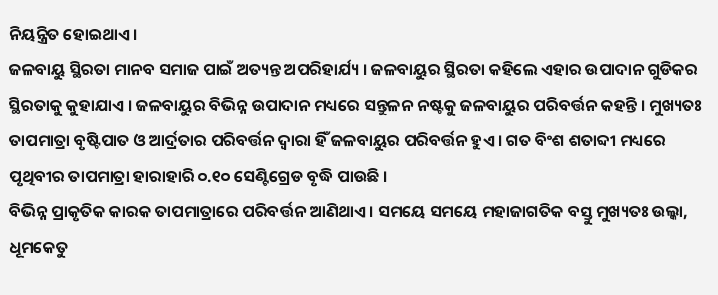ନିୟନ୍ତ୍ରିତ ହୋଇଥାଏ ।
ଜଳବାୟୁ ସ୍ଥିରତା ମାନବ ସମାଜ ପାଇଁ ଅତ୍ୟନ୍ତ ଅପରିହାର୍ଯ୍ୟ । ଜଳବାୟୁର ସ୍ଥିରତା କହିଲେ ଏହାର ଉପାଦାନ ଗୁଡିକର ସ୍ଥିରତାକୁ କୁହାଯାଏ । ଜଳବାୟୁର ବିଭିନ୍ନ ଉପାଦାନ ମଧ୍ୟରେ ସନ୍ତୁଳନ ନଷ୍ଟକୁ ଜଳବାୟୁର ପରିବର୍ତ୍ତନ କହନ୍ତି । ମୁଖ୍ୟତଃ ତାପମାତ୍ରା ବୃଷ୍ଟିପାତ ଓ ଆର୍ଦ୍ରତାର ପରିବର୍ତ୍ତନ ଦ୍ଵାରା ହିଁ ଜଳବାୟୁର ପରିବର୍ତ୍ତନ ହୁଏ । ଗତ ବିଂଶ ଶତାବ୍ଦୀ ମଧ୍ୟରେ ପୃଥିବୀର ତାପମାତ୍ରା ହାରାହାରି ୦.୧୦ ସେଣ୍ଟିଗ୍ରେଡ ବୃଦ୍ଧି ପାଉଛି ।
ବିଭିନ୍ନ ପ୍ରାକୃତିକ କାରକ ତାପମାତ୍ରାରେ ପରିବର୍ତ୍ତନ ଆଣିଥାଏ । ସମୟେ ସମୟେ ମହାଜାଗତିକ ବସ୍ତୁ ମୁଖ୍ୟତଃ ଉଲ୍କା, ଧୂମକେତୁ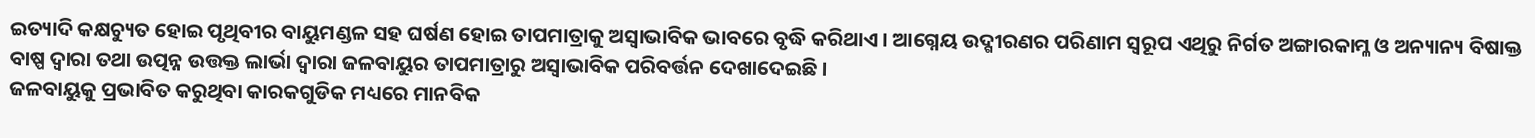ଇତ୍ୟାଦି କକ୍ଷଚ୍ୟୁତ ହୋଇ ପୃଥିବୀର ବାୟୁମଣ୍ଡଳ ସହ ଘର୍ଷଣ ହୋଇ ତାପମାତ୍ରାକୁ ଅସ୍ଵାଭାବିକ ଭାବରେ ବୃଦ୍ଧି କରିଥାଏ । ଆଗ୍ନେୟ ଉଦ୍ଗୀରଣର ପରିଣାମ ସ୍ୱରୂପ ଏଥିରୁ ନିର୍ଗତ ଅଙ୍ଗାରକାମ୍ଳ ଓ ଅନ୍ୟାନ୍ୟ ବିଷାକ୍ତ ବାଷ୍ପ ଦ୍ଵାରା ତଥା ଉତ୍ପନ୍ନ ଉତ୍ତକ୍ତ ଲାର୍ଭା ଦ୍ଵାରା ଜଳବାୟୁର ତାପମାତ୍ରାରୁ ଅସ୍ଵାଭାବିକ ପରିବର୍ତ୍ତନ ଦେଖାଦେଇଛି ।
ଜଳବାୟୁକୁ ପ୍ରଭାବିତ କରୁଥିବା କାରକଗୁଡିକ ମଧ୍ୟରେ ମାନବିକ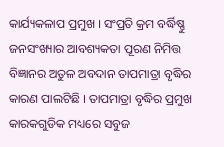କାର୍ଯ୍ୟକଳାପ ପ୍ରମୁଖ । ସଂପ୍ରତି କ୍ରମ ବର୍ଦ୍ଧିଷ୍ଣୁ ଜନସଂଖ୍ୟାର ଆବଶ୍ୟକତା ପୂରଣ ନିମିତ୍ତ ବିଜ୍ଞାନର ଅତୁଳ ଅବଦାନ ତାପମାତ୍ରା ବୃଦ୍ଧିର କାରଣ ପାଲଟିଛି । ତାପମାତ୍ରା ବୃଦ୍ଧିର ପ୍ରମୁଖ କାରକଗୁଡିକ ମଧ୍ୟରେ ସବୁଜ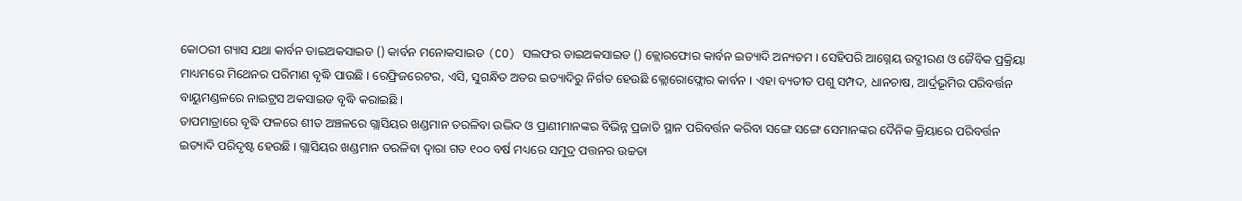କୋଠରୀ ଗ୍ୟାସ ଯଥା କାର୍ବନ ଡାଇଅକସାଇଡ () କାର୍ବନ ମନୋକସାଇଡ (CO) ସଲଫର ଡାଇଅକସାଇଡ () କ୍ଲୋରଫୋର କାର୍ବନ ଇତ୍ୟାଦି ଅନ୍ୟତମ । ସେହିପରି ଆଗ୍ନେୟ ଉଦ୍ଗୀରଣ ଓ ଜୈବିକ ପ୍ରକ୍ରିୟା ମାଧ୍ୟମରେ ମିଥେନର ପରିମାଣ ବୃଦ୍ଧି ପାଉଛି । ରେଫ୍ରିଜରେଟର, ଏସି, ସୁଗନ୍ଧିତ ଅତର ଇତ୍ୟାଦିରୁ ନିର୍ଗତ ହେଉଛି କ୍ଲୋରୋଫ୍ଲୋର କାର୍ବନ । ଏହା ବ୍ୟତୀତ ପଶୁ ସମ୍ପଦ, ଧାନଚାଷ, ଆର୍ଦ୍ରଭୂମିର ପରିବର୍ତ୍ତନ ବାୟୁମଣ୍ଡଳରେ ନାଇଟ୍ରସ ଅକସାଇଡ ବୃଦ୍ଧି କରାଇଛି ।
ତାପମାତ୍ରାରେ ବୃଦ୍ଧି ଫଳରେ ଶୀତ ଅଞ୍ଚଳରେ ଗ୍ଲାସିୟର ଖଣ୍ଡମାନ ତରଳିବା ଉଦ୍ଭିଦ ଓ ପ୍ରାଣୀମାନଙ୍କର ବିଭିନ୍ନ ପ୍ରଜାତି ସ୍ଥାନ ପରିବର୍ତ୍ତନ କରିବା ସଙ୍ଗେ ସଙ୍ଗେ ସେମାନଙ୍କର ଦୈନିକ କ୍ରିୟାରେ ପରିବର୍ତ୍ତନ ଇତ୍ୟାଦି ପରିଦୃଷ୍ଟ ହେଉଛି । ଗ୍ଲାସିୟର ଖଣ୍ଡମାନ ତରଳିବା ଦ୍ଵାରା ଗତ ୧୦୦ ବର୍ଷ ମଧ୍ୟରେ ସମୁଦ୍ର ପତ୍ତନର ଉଚ୍ଚତା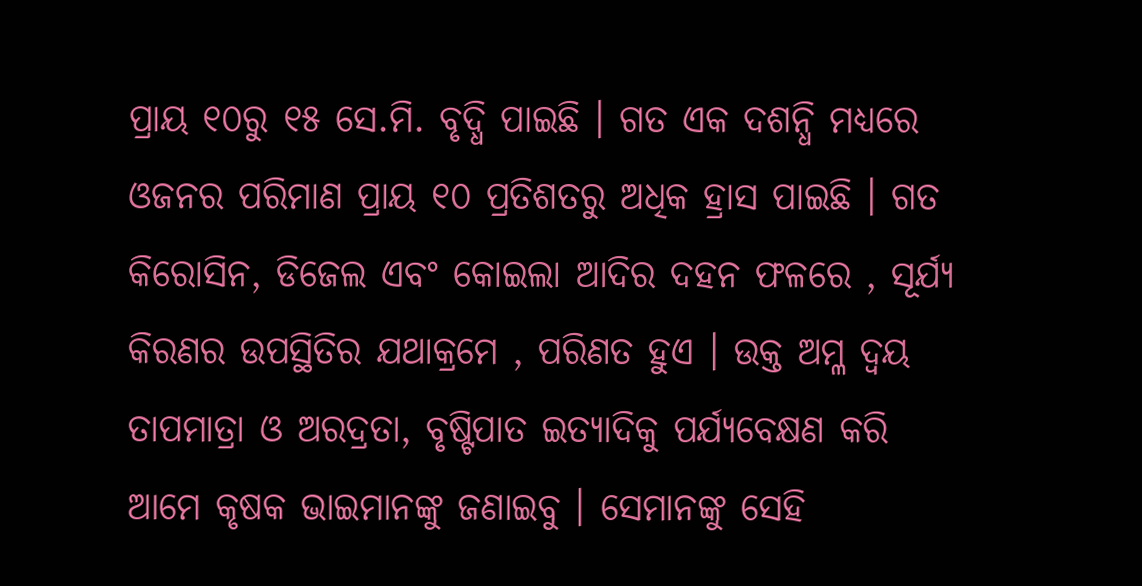ପ୍ରାୟ ୧୦ରୁ ୧୫ ସେ.ମି. ବୃଦ୍ଧି ପାଇଛି । ଗତ ଏକ ଦଶନ୍ଧି ମଧ୍ୟରେ ଓଜନର ପରିମାଣ ପ୍ରାୟ ୧୦ ପ୍ରତିଶତରୁ ଅଧିକ ହ୍ରାସ ପାଇଛି । ଗତ କିରୋସିନ, ଡିଜେଲ ଏବଂ କୋଇଲା ଆଦିର ଦହନ ଫଳରେ , ସୂର୍ଯ୍ୟ କିରଣର ଉପସ୍ଥିତିର ଯଥାକ୍ରମେ , ପରିଣତ ହୁଏ । ଉକ୍ତ ଅମ୍ଳ ଦ୍ୱୟ ତାପମାତ୍ରା ଓ ଅରଦ୍ରତା, ବୃଷ୍ଟିପାତ ଇତ୍ୟାଦିକୁ ପର୍ଯ୍ୟବେକ୍ଷଣ କରି ଆମେ କୃଷକ ଭାଇମାନଙ୍କୁ ଜଣାଇବୁ । ସେମାନଙ୍କୁ ସେହି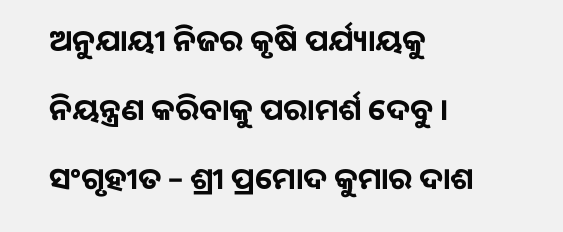ଅନୁଯାୟୀ ନିଜର କୃଷି ପର୍ଯ୍ୟାୟକୁ ନିୟନ୍ତ୍ରଣ କରିବାକୁ ପରାମର୍ଶ ଦେବୁ ।
ସଂଗୃହୀତ – ଶ୍ରୀ ପ୍ରମୋଦ କୁମାର ଦାଶ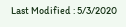Last Modified : 5/3/2020